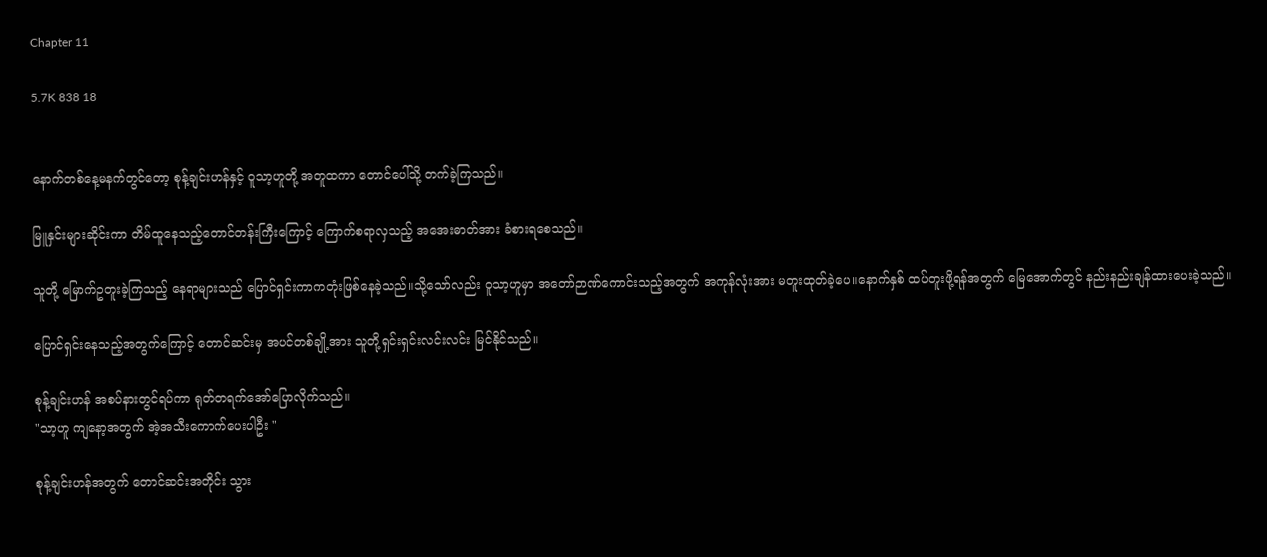Chapter 11

5.7K 838 18


နောက်တစ်နေ့မနက်တွင်တော့ စုန့်ချင်းဟန်နှင့် ဝူသာ့ဟူတို့ အတူထကာ တောင်ပေါ်သို့ တက်ခဲ့ကြသည်။

မြူနှင်းများဆိုင်းကာ တိမ်ထူနေသည့်တောင်တန်းကြီးကြောင့် ကြောက်စရာလှသည့် အအေးဓာတ်အား ခံစားရစေသည်။

သူတို့ မြောက်ဥတူးခဲ့ကြသည့် နေရာများသည် ပြောင်ရှင်းကာကတုံးဖြစ်နေခဲ့သည်။သို့သော်လည်း ဝူသာ့ဟူမှာ အတော်ဉာဏ်ကောင်းသည့်အတွက် အကုန်လုံးအား မတူးထုတ်ခဲ့ပေ။နောက်နှစ် ထပ်တူးဖို့ရန်အတွက် မြေအောက်တွင် နည်းနည်းချန်ထားပေးခဲ့သည်။

ပြောင်ရှင်းနေသည့်အတွက်ကြောင့် တောင်ဆင်းမှ အပင်တစ်ချို့အား သူတို့ရှင်းရှင်းလင်းလင်း မြင်နိုင်သည်။

စုန့်ချင်းဟန် အစပ်နားတွင်ရပ်ကာ ရုတ်တရက်အော်ပြောလိုက်သည်။
"သာ့ဟူ ကျနော့အတွက် အဲ့အသီးကောက်ပေးပါဦး "

စုန့်ချင်းဟန်အတွက် တောင်ဆင်းအတိုင်း သွား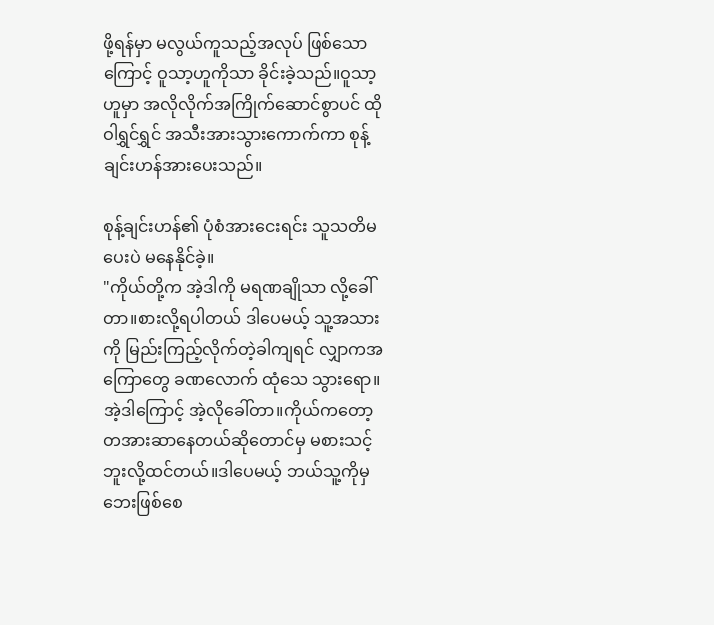ဖို့ရန်မှာ မလွယ်ကူသည့်အလုပ် ဖြစ်သောကြောင့် ဝူသာ့ဟူကိုသာ ခိုင်းခဲ့သည်။ဝူသာ့ဟူမှာ အလိုလိုက်အကြိုက်ဆောင်စွာပင် ထိုဝါရွှင်ရွှင် အသီးအားသွားကောက်ကာ စုန့်ချင်းဟန်အားပေးသည်။

စုန့်ချင်းဟန်၏ ပုံစံအားငေးရင်း သူသတိမပေးပဲ မနေနိုင်ခဲ့။
"ကိုယ်တို့က အဲ့ဒါကို မရဏချိုသာ လို့ခေါ်တာ။စားလို့ရပါတယ် ဒါပေမယ့် သူ့အသားကို မြည်းကြည့်လိုက်တဲ့ခါကျရင် လျှာကအကြောတွေ ခဏလောက် ထုံသေ သွားရော။အဲ့ဒါကြောင့် အဲ့လိုခေါ်တာ။ကိုယ်ကတော့ တအားဆာနေတယ်ဆိုတောင်မှ မစားသင့်ဘူးလို့ထင်တယ်။ဒါပေမယ့် ဘယ်သူ့ကိုမှ ဘေးဖြစ်စေ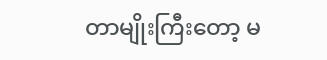တာမျိုးကြီးတော့ မ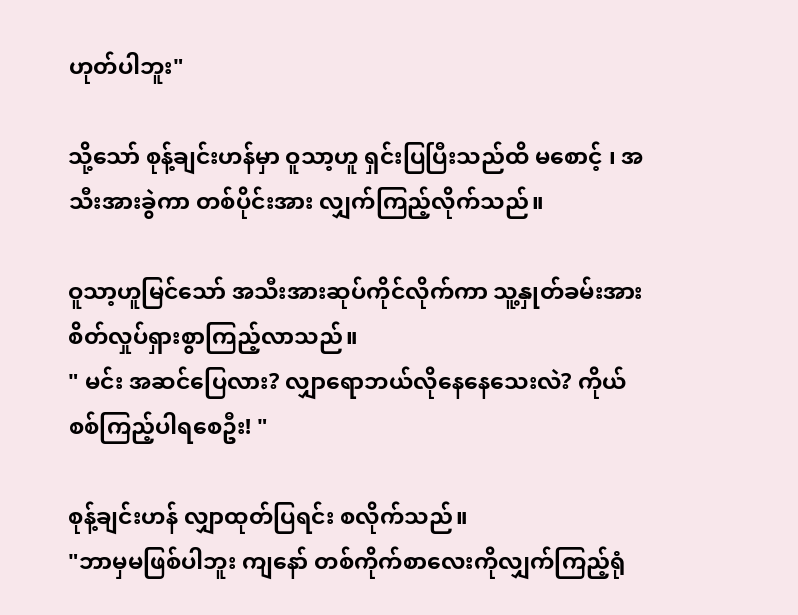ဟုတ်ပါဘူး"

သို့သော် စုန့်ချင်းဟန်မှာ ဝူသာ့ဟူ ရှင်းပြပြီးသည်ထိ မစောင့် ၊ အသီးအားခွဲကာ တစ်ပိုင်းအား လျှက်ကြည့်လိုက်သည်။

ဝူသာ့ဟူမြင်သော် အသီးအားဆုပ်ကိုင်လိုက်ကာ သူ့နှုတ်ခမ်းအား စိတ်လှုပ်ရှားစွာကြည့်လာသည်။
" မင်း အဆင်ပြေလား? လျှာရောဘယ်လိုနေနေသေးလဲ? ကိုယ်စစ်ကြည့်ပါရစေဦး! "

စုန့်ချင်းဟန် လျှာထုတ်ပြရင်း စလိုက်သည်။
"ဘာမှမဖြစ်ပါဘူး ကျနော် တစ်ကိုက်စာလေးကိုလျှက်ကြည့်ရုံ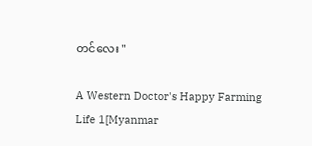တင်လေး "

A Western Doctor's Happy Farming Life 1[Myanmar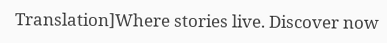Translation]Where stories live. Discover now